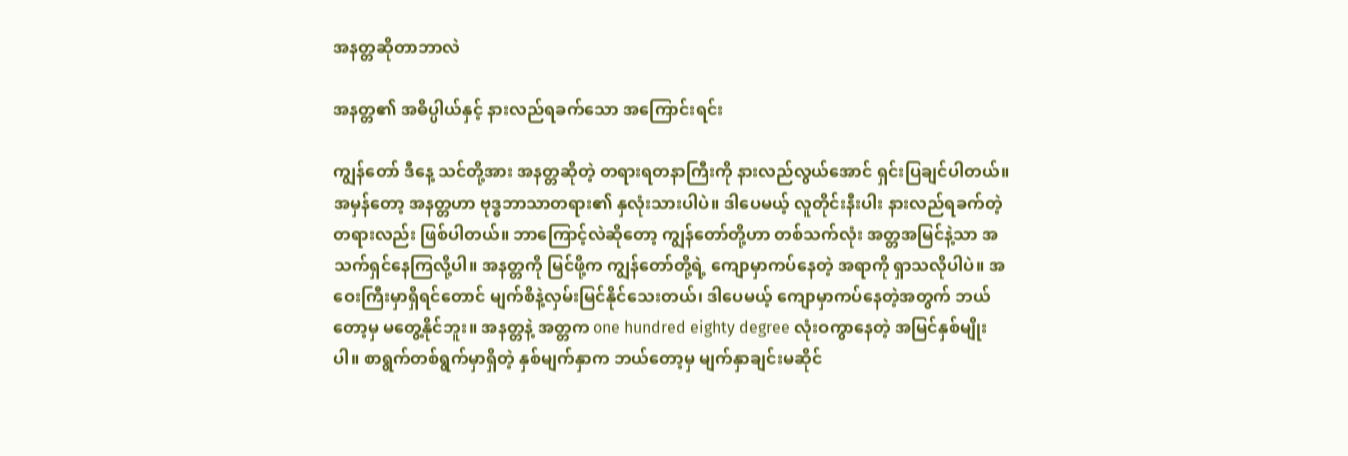အနတ္တဆိုတာဘာလဲ

အနတ္တ၏ အဓိပ္ပါယ်နှင့် နားလည်ရခက်သော အကြောင်းရင်း

ကျွန်တော် ဒီနေ့ သင်တို့အား အနတ္တဆိုတဲ့ တရားရတနာကြီးကို နားလည်လွယ်အောင် ရှင်းပြချင်ပါတယ်။ အမှန်တော့ အနတ္တဟာ ဗုဒ္ဓဘာသာတရား၏ နှလုံးသားပါပဲ။ ဒါပေမယ့် လူတိုင်းနီးပါး နားလည်ရခက်တဲ့ တရားလည်း ဖြစ်ပါတယ်။ ဘာကြောင့်လဲဆိုတော့ ကျွန်တော်တို့ဟာ တစ်သက်လုံး အတ္တအမြင်နဲ့သာ အသက်ရှင်နေကြလို့ပါ။ အနတ္တကို မြင်ဖို့က ကျွန်တော်တို့ရဲ့ ကျောမှာကပ်နေတဲ့ အရာကို ရှာသလိုပါပဲ။ အဝေးကြီးမှာရှိရင်တောင် မျက်စိနဲ့လှမ်းမြင်နိုင်သေးတယ်၊ ဒါပေမယ့် ကျောမှာကပ်နေတဲ့အတွက် ဘယ်တော့မှ မတွေ့နိုင်ဘူး။ အနတ္တနဲ့ အတ္တက one hundred eighty degree လုံးဝကွာနေတဲ့ အမြင်နှစ်မျိုးပါ။ စာရွက်တစ်ရွက်မှာရှိတဲ့ နှစ်မျက်နှာက ဘယ်တော့မှ မျက်နှာချင်းမဆိုင်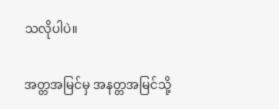သလိုပါပဲ။

အတ္တအမြင်မှ အနတ္တအမြင်သို့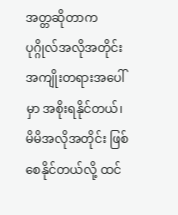အတ္တဆိုတာက ပုဂ္ဂိုလ်အလိုအတိုင်း အကျိုးတရားအပေါ်မှာ အစိုးရနိုင်တယ်၊ မိမိအလိုအတိုင်း ဖြစ်စေနိုင်တယ်လို့ ထင်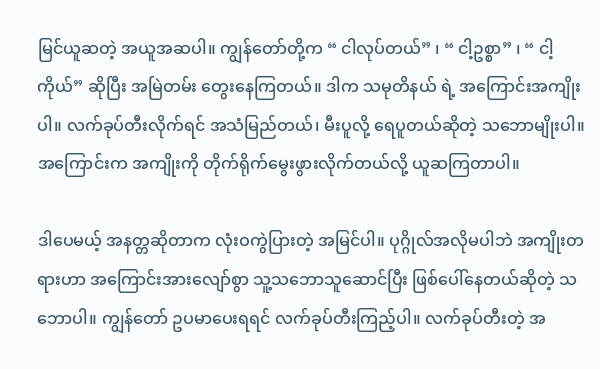မြင်ယူဆတဲ့ အယူအဆပါ။ ကျွန်တော်တို့က “ ငါလုပ်တယ်” ၊ “ ငါ့ဥစ္စာ” ၊ “ ငါ့ကိုယ်” ဆိုပြီး အမြဲတမ်း တွေးနေကြတယ်။ ဒါက သမုတိနယ် ရဲ့ အကြောင်းအကျိုးပါ။ လက်ခုပ်တီးလိုက်ရင် အသံမြည်တယ်၊ မီးပူလို့ ရေပူတယ်ဆိုတဲ့ သဘောမျိုးပါ။ အကြောင်းက အကျိုးကို တိုက်ရိုက်မွေးဖွားလိုက်တယ်လို့ ယူဆကြတာပါ။

ဒါပေမယ့် အနတ္တဆိုတာက လုံးဝကွဲပြားတဲ့ အမြင်ပါ။ ပုဂ္ဂိုလ်အလိုမပါဘဲ အကျိုးတရားဟာ အကြောင်းအားလျော်စွာ သူ့သဘောသူဆောင်ပြီး ဖြစ်ပေါ်နေတယ်ဆိုတဲ့ သဘောပါ။ ကျွန်တော် ဥပမာပေးရရင် လက်ခုပ်တီးကြည့်ပါ။ လက်ခုပ်တီးတဲ့ အ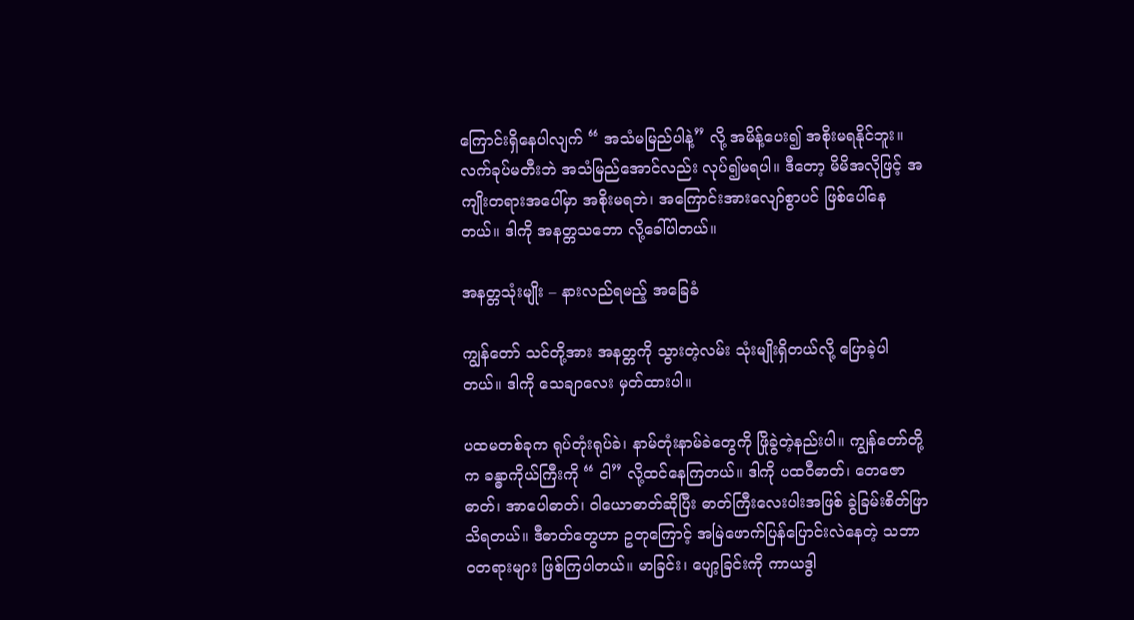ကြောင်းရှိနေပါလျက် “ အသံမမြည်ပါနဲ့” လို့ အမိန့်ပေး၍ အစိုးမရနိုင်ဘူး။ လက်ခုပ်မတီးဘဲ အသံမြည်အောင်လည်း လုပ်၍မရပါ။ ဒီတော့ မိမိအလိုဖြင့် အကျိုးတရားအပေါ်မှာ အစိုးမရဘဲ၊ အကြောင်းအားလျော်စွာပင် ဖြစ်ပေါ်နေတယ်။ ဒါကို အနတ္တသဘော လို့ခေါ်ပါတယ်။

အနတ္တသုံးမျိုး – နားလည်ရမည့် အခြေခံ

ကျွန်တော် သင်တို့အား အနတ္တကို သွားတဲ့လမ်း သုံးမျိုးရှိတယ်လို့ ပြောခဲ့ပါတယ်။ ဒါကို သေချာလေး မှတ်ထားပါ။

ပထမတစ်ခုက ရုပ်တုံးရုပ်ခဲ၊ နာမ်တုံးနာမ်ခဲတွေကို ဖြိုခွဲတဲ့နည်းပါ။ ကျွန်တော်တို့က ခန္ဓာကိုယ်ကြီးကို “ ငါ” လို့ထင်နေကြတယ်။ ဒါကို ပထဝီဓာတ်၊ တေဇောဓာတ်၊ အာပေါဓာတ်၊ ဝါယောဓာတ်ဆိုပြီး ဓာတ်ကြီးလေးပါးအဖြစ် ခွဲခြမ်းစိတ်ဖြာသိရတယ်။ ဒီဓာတ်တွေဟာ ဥတုကြောင့် အမြဲဖောက်ပြန်ပြောင်းလဲနေတဲ့ သဘာဝတရားများ ဖြစ်ကြပါတယ်။ မာခြင်း၊ ပျော့ခြင်းကို ကာယဒွါ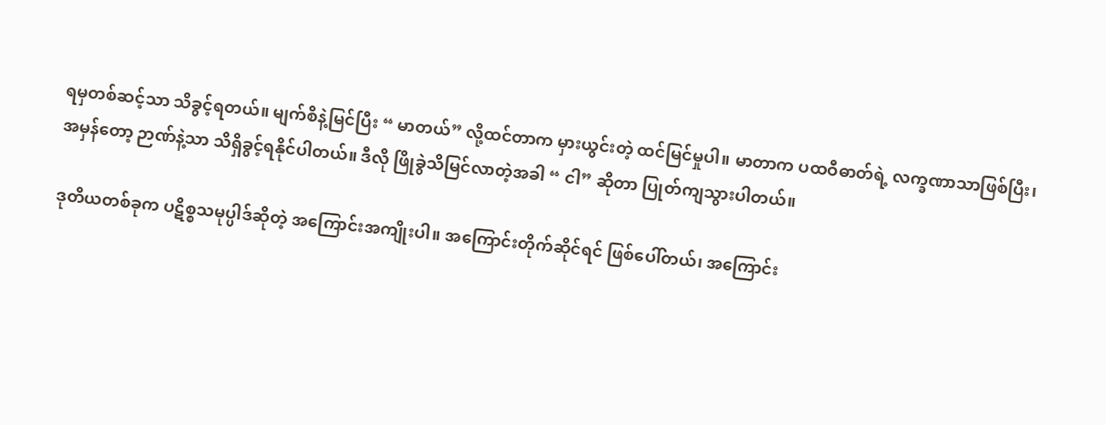ရမှတစ်ဆင့်သာ သိခွင့်ရတယ်။ မျက်စိနဲ့မြင်ပြီး “ မာတယ်” လို့ထင်တာက မှားယွင်းတဲ့ ထင်မြင်မှုပါ။ မာတာက ပထဝီဓာတ်ရဲ့ လက္ခဏာသာဖြစ်ပြီး၊ အမှန်တော့ ဉာဏ်နဲ့သာ သိရှိခွင့်ရနိုင်ပါတယ်။ ဒီလို ဖြိုခွဲသိမြင်လာတဲ့အခါ “ ငါ” ဆိုတာ ပြုတ်ကျသွားပါတယ်။

ဒုတိယတစ်ခုက ပဋိစ္စသမုပ္ပါဒ်ဆိုတဲ့ အကြောင်းအကျိုးပါ။ အကြောင်းတိုက်ဆိုင်ရင် ဖြစ်ပေါ်တယ်၊ အကြောင်း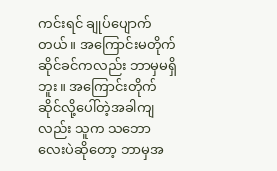ကင်းရင် ချုပ်ပျောက်တယ်။ အကြောင်းမတိုက်ဆိုင်ခင်ကလည်း ဘာမှမရှိဘူး။ အကြောင်းတိုက်ဆိုင်လို့ပေါ်တဲ့အခါကျလည်း သူက သဘောလေးပဲဆိုတော့ ဘာမှအ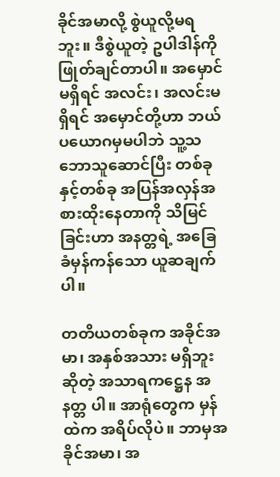ခိုင်အမာလို့ စွဲယူလို့မရဘူး။ ဒီစွဲယူတဲ့ ဥပါဒါန်ကို ဖြုတ်ချင်တာပါ။ အမှောင်မရှိရင် အလင်း၊ အလင်းမရှိရင် အမှောင်တို့ဟာ ဘယ်ပယောဂမှမပါဘဲ သူ့သဘောသူဆောင်ပြီး တစ်ခုနှင့်တစ်ခု အပြန်အလှန်အစားထိုးနေတာကို သိမြင်ခြင်းဟာ အနတ္တရဲ့ အခြေခံမှန်ကန်သော ယူဆချက်ပါ။

တတိယတစ်ခုက အခိုင်အမာ၊ အနှစ်အသား မရှိဘူး ဆိုတဲ့ အသာရကဋ္ဌေန အနတ္တ ပါ။ အာရုံတွေက မှန်ထဲက အရိပ်လိုပဲ။ ဘာမှအခိုင်အမာ၊ အ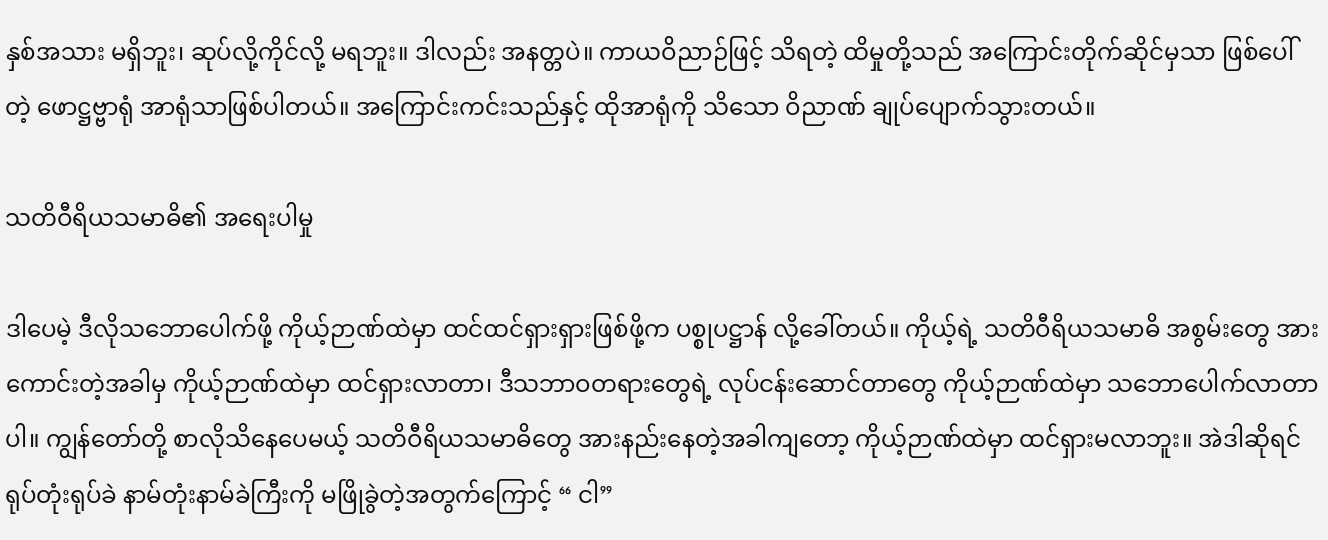နှစ်အသား မရှိဘူး၊ ဆုပ်လို့ကိုင်လို့ မရဘူး။ ဒါလည်း အနတ္တပဲ။ ကာယဝိညာဉ်ဖြင့် သိရတဲ့ ထိမှုတို့သည် အကြောင်းတိုက်ဆိုင်မှသာ ဖြစ်ပေါ်တဲ့ ဖောဋ္ဌဗ္ဗာရုံ အာရုံသာဖြစ်ပါတယ်။ အကြောင်းကင်းသည်နှင့် ထိုအာရုံကို သိသော ဝိညာဏ် ချုပ်ပျောက်သွားတယ်။

သတိဝီရိယသမာဓိ၏ အရေးပါမှု

ဒါပေမဲ့ ဒီလိုသဘောပေါက်ဖို့ ကိုယ့်ဉာဏ်ထဲမှာ ထင်ထင်ရှားရှားဖြစ်ဖို့က ပစ္စုပဋ္ဌာန် လို့ခေါ်တယ်။ ကိုယ့်ရဲ့ သတိဝီရိယသမာဓိ အစွမ်းတွေ အားကောင်းတဲ့အခါမှ ကိုယ့်ဉာဏ်ထဲမှာ ထင်ရှားလာတာ၊ ဒီသဘာဝတရားတွေရဲ့ လုပ်ငန်းဆောင်တာတွေ ကိုယ့်ဉာဏ်ထဲမှာ သဘောပေါက်လာတာပါ။ ကျွန်တော်တို့ စာလိုသိနေပေမယ့် သတိဝီရိယသမာဓိတွေ အားနည်းနေတဲ့အခါကျတော့ ကိုယ့်ဉာဏ်ထဲမှာ ထင်ရှားမလာဘူး။ အဲဒါဆိုရင် ရုပ်တုံးရုပ်ခဲ နာမ်တုံးနာမ်ခဲကြီးကို မဖြိုခွဲတဲ့အတွက်ကြောင့် “ ငါ”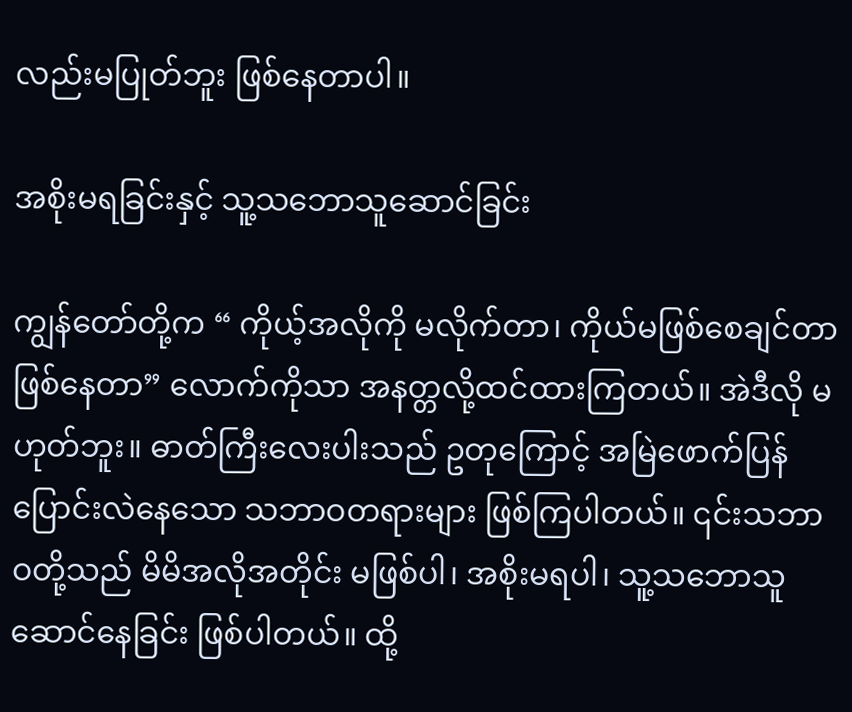လည်းမပြုတ်ဘူး ဖြစ်နေတာပါ။

အစိုးမရခြင်းနှင့် သူ့သဘောသူဆောင်ခြင်း

ကျွန်တော်တို့က “ ကိုယ့်အလိုကို မလိုက်တာ၊ ကိုယ်မဖြစ်စေချင်တာ ဖြစ်နေတာ” လောက်ကိုသာ အနတ္တလို့ထင်ထားကြတယ်။ အဲဒီလို မဟုတ်ဘူး။ ဓာတ်ကြီးလေးပါးသည် ဥတုကြောင့် အမြဲဖောက်ပြန်ပြောင်းလဲနေသော သဘာဝတရားများ ဖြစ်ကြပါတယ်။ ၎င်းသဘာဝတို့သည် မိမိအလိုအတိုင်း မဖြစ်ပါ၊ အစိုးမရပါ၊ သူ့သဘောသူဆောင်နေခြင်း ဖြစ်ပါတယ်။ ထို့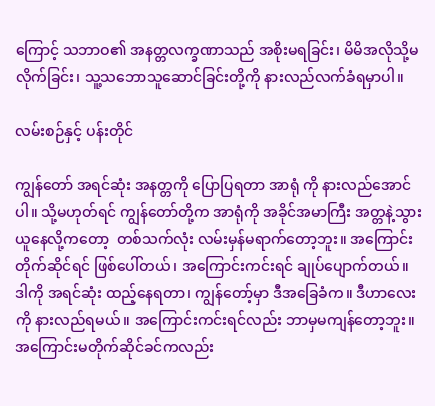ကြောင့် သဘာဝ၏ အနတ္တလက္ခဏာသည် အစိုးမရခြင်း၊ မိမိအလိုသို့မလိုက်ခြင်း၊ သူ့သဘောသူဆောင်ခြင်းတို့ကို နားလည်လက်ခံရမှာပါ။

လမ်းစဉ်နှင့် ပန်းတိုင်

ကျွန်တော် အရင်ဆုံး အနတ္တကို ပြောပြရတာ အာရုံ ကို နားလည်အောင်ပါ။ သို့မဟုတ်ရင် ကျွန်တော်တို့က အာရုံကို အခိုင်အမာကြီး အတ္တနဲ့သွားယူနေလို့ကတော့  တစ်သက်လုံး လမ်းမှန်မရာက်‌တော့ဘူး။ အကြောင်းတိုက်ဆိုင်ရင် ဖြစ်ပေါ်တယ်၊ အကြောင်းကင်းရင် ချုပ်ပျောက်တယ်။ ဒါကို အရင်ဆုံး ထည့်နေရတာ၊ ကျွန်တော့်မှာ ဒီအခြေခံက။ ဒီဟာလေးကို နားလည်ရမယ်။ အကြောင်းကင်းရင်လည်း ဘာမှမကျန်တော့ဘူး။ အကြောင်းမတိုက်ဆိုင်ခင်ကလည်း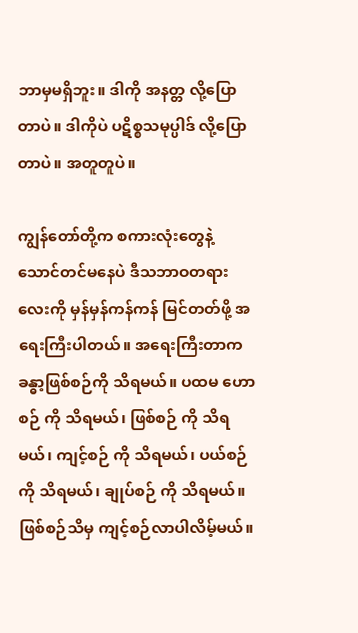ဘာမှမရှိဘူး။ ဒါကို အနတ္တ လို့ပြောတာပဲ။ ဒါကိုပဲ ပဋိစ္စသမုပ္ပါဒ် လို့ပြောတာပဲ။ အတူတူပဲ။

ကျွန်တော်တို့က စကားလုံးတွေနဲ့ သောင်တင်မနေပဲ ဒီသဘာဝတရားလေးကို မှန်မှန်ကန်ကန် မြင်တတ်ဖို့ အရေးကြီးပါတယ်။ အရေးကြီးတာက ခန္ဓာ့ဖြစ်စဉ်ကို သိရမယ်။ ပထမ ဟောစဉ် ကို သိရမယ်၊ ဖြစ်စဉ် ကို သိရမယ်၊ ကျင့်စဉ် ကို သိရမယ်၊ ပယ်စဉ် ကို သိရမယ်၊ ချုပ်စဉ် ကို သိရမယ်။ ဖြစ်စဉ်သိမှ ကျင့်စဉ်လာပါလိမ့်မယ်။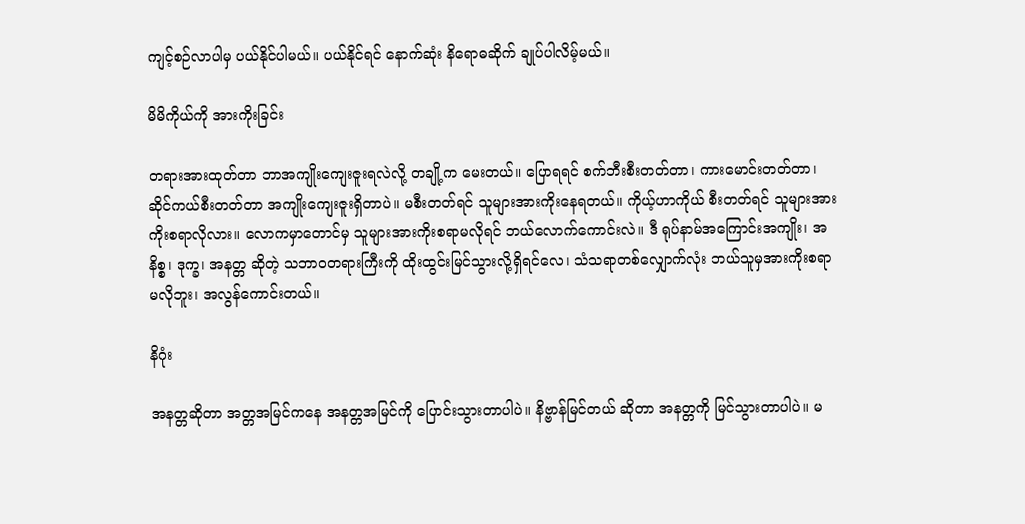ကျင့်စဉ်လာပါမှ ပယ်နိုင်ပါမယ်။ ပယ်နိုင်ရင် နောက်ဆုံး နိရောဓဆိုက် ချုပ်ပါလိမ့်မယ်။

မိမိကိုယ်ကို အားကိုးခြင်း

တရားအားထုတ်တာ ဘာအကျိုးကျေးဇူးရလဲလို့ တချို့က မေးတယ်။ ပြောရရင် စက်ဘီးစီးတတ်တာ၊ ကားမောင်းတတ်တာ၊ ဆိုင်ကယ်စီးတတ်တာ အကျိုးကျေးဇူးရှိတာပဲ။ မစီးတတ်ရင် သူများအားကိုးနေရတယ်။ ကိုယ့်ဟာကိုယ် စီးတတ်ရင် သူများအားကိုးစရာလိုလား။ လောကမှာတောင်မှ သူများအားကိုးစရာမလိုရင် ဘယ်လောက်ကောင်းလဲ။ ဒီ ရုပ်နာမ်အကြောင်းအကျိုး၊ အနိစ္စ၊ ဒုက္ခ၊ အနတ္တ ဆိုတဲ့ သဘာဝတရားကြီးကို ထိုးထွင်းမြင်သွားလို့ရှိရင်လေ၊ သံသရာတစ်လျှောက်လုံး ဘယ်သူမှအားကိုးစရာမလိုဘူး၊ အလွန်ကောင်းတယ်။

နိဂုံး

အနတ္တဆိုတာ အတ္တအမြင်ကနေ အနတ္တအမြင်ကို ပြောင်းသွားတာပါပဲ။ နိဗ္ဗာန်မြင်တယ် ဆိုတာ အနတ္တကို မြင်သွားတာပါပဲ။ မ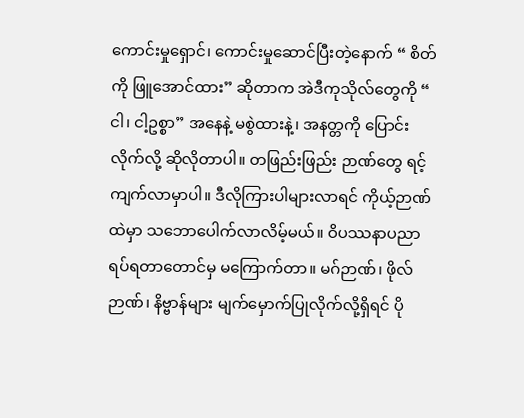ကောင်းမှုရှောင်၊ ကောင်းမှုဆောင်ပြီးတဲ့နောက် “ စိတ်ကို ဖြူအောင်ထား” ဆိုတာက အဲဒီကုသိုလ်တွေကို “ ငါ၊ ငါ့ဥစ္စာ” အနေနဲ့ မစွဲထားနဲ့၊ အနတ္တကို ပြောင်းလိုက်လို့ ဆိုလိုတာပါ။ တဖြည်းဖြည်း ဉာဏ်တွေ ရင့်ကျက်လာမှာပါ။ ဒီလိုကြားပါများလာရင် ကိုယ့်ဉာဏ်ထဲမှာ သဘောပေါက်လာလိမ့်မယ်။ ဝိပဿနာပညာရပ်ရတာတောင်မှ မကြောက်တာ။ မဂ်ဉာဏ်၊ ဖိုလ်ဉာဏ်၊ နိဗ္ဗာန်များ မျက်မှောက်ပြုလိုက်လို့ရှိရင် ပို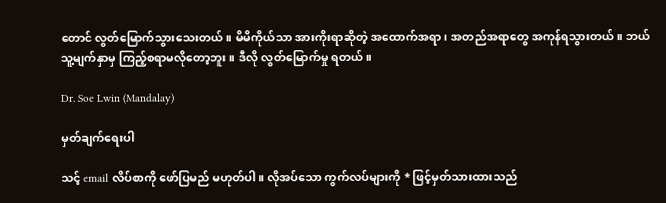တောင် လွတ်မြောက်သွားသေးတယ်။ မိမိကိုယ်သာ အားကိုးရာဆိုတဲ့ အထောက်အရာ၊ အတည်အရာတွေ အကုန်ရသွားတယ်။ ဘယ်သူ့မျက်နှာမှ ကြည့်စရာမလိုတော့ဘူး။ ဒီလို လွတ်မြောက်မှု ရတယ်။

Dr. Soe Lwin (Mandalay)

မှတ်ချက်ရေးပါ

သင့် email လိပ်စာကို ဖော်ပြမည် မဟုတ်ပါ။ လိုအပ်သော ကွက်လပ်များကို * ဖြင့်မှတ်သားထားသည်